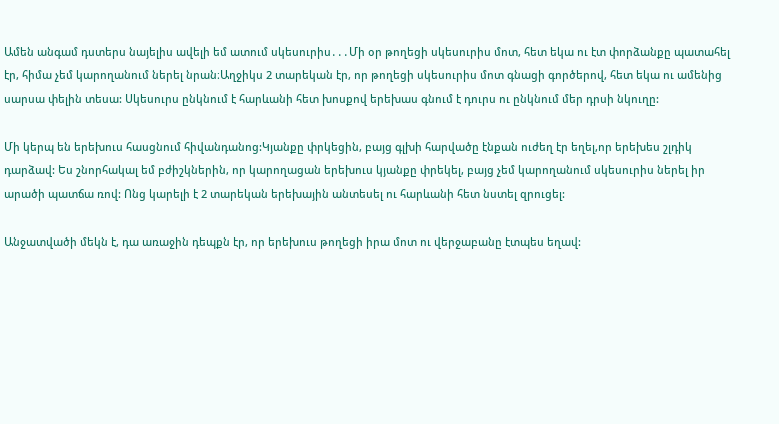Ամեն անգամ դստերս նայելիս ավելի եմ ատում սկեսուրիս․․․Մի օր թողեցի սկեսուրիս մոտ, հետ եկա ու էտ փորձանքը պատահել էր, հիմա չեմ կարողանում ներել նրան։Աղջիկս 2 տարեկան էր, որ թողեցի սկեսուրիս մոտ գնացի գործերով, հետ եկա ու ամենից սարսա փելին տեսա: Սկեսուրս ընկնում է հարևանի հետ խոսքով երեխաս գնում է դուրս ու ընկնում մեր դրսի նկուղը:

Մի կերպ են երեխուս հասցնում հիվանդանոց:Կյանքը փրկեցին, բայց գլխի հարվածը էնքան ուժեղ էր եղել,որ երեխես շլդիկ դարձավ: Ես շնորհակալ եմ բժիշկներին, որ կարողացան երեխուս կյանքը փրեկել, բայց չեմ կարողանում սկեսուրիս ներել իր արածի պատճա ռով: Ոնց կարելի է 2 տարեկան երեխային անտեսել ու հարևանի հետ նստել զրուցել:

Անջատվածի մեկն է, դա առաջին դեպքն էր, որ երեխուս թողեցի իրա մոտ ու վերջաբանը էտպես եղավ: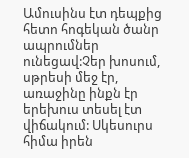Ամուսինս էտ դեպքից հետո հոգեկան ծանր ապրումներ ունեցավ:Չեր խոսում, սթրեսի մեջ էր, առաջինը ինքն էր երեխուս տեսել էտ վիճակում: Սկեսուրս հիմա իրեն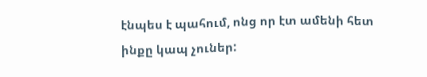էնպես է պահում, ոնց որ էտ ամենի հետ ինքը կապ չուներ: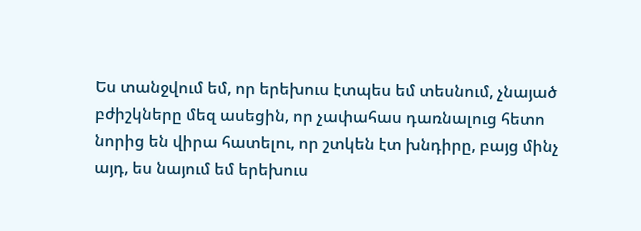Ես տանջվում եմ, որ երեխուս էտպես եմ տեսնում, չնայած բժիշկները մեզ ասեցին, որ չափահաս դառնալուց հետո նորից են վիրա հատելու, որ շտկեն էտ խնդիրը, բայց մինչ այդ, ես նայում եմ երեխուս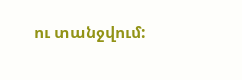ու տանջվում: